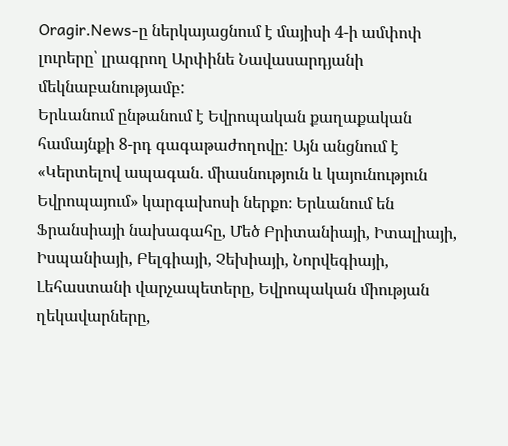Oragir.News-ը ներկայացնում է մայիսի 4-ի ամփոփ լուրերը՝ լրագրող Արփինե Նավասարդյանի մեկնաբանությամբ:
Երևանում ընթանում է Եվրոպական քաղաքական համայնքի 8-րդ գագաթաժողովը: Այն անցնում է «Կերտելով ապագան․ միասնություն և կայունություն Եվրոպայում» կարգախոսի ներքո։ Երևանում են Ֆրանսիայի նախագահը, Մեծ Բրիտանիայի, Իտալիայի, Իսպանիայի, Բելգիայի, Չեխիայի, Նորվեգիայի, Լեհաստանի վարչապետերը, Եվրոպական միության ղեկավարները,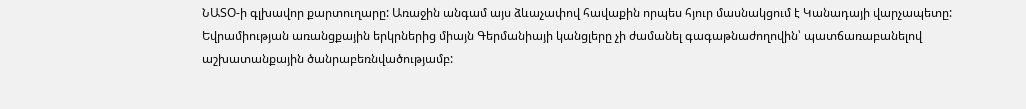ՆԱՏՕ-ի գլխավոր քարտուղարը: Առաջին անգամ այս ձևաչափով հավաքին որպես հյուր մասնակցում է Կանադայի վարչապետը: Եվրամիության առանցքային երկրներից միայն Գերմանիայի կանցլերը չի ժամանել գագաթնաժողովին՝ պատճառաբանելով աշխատանքային ծանրաբեռնվածությամբ: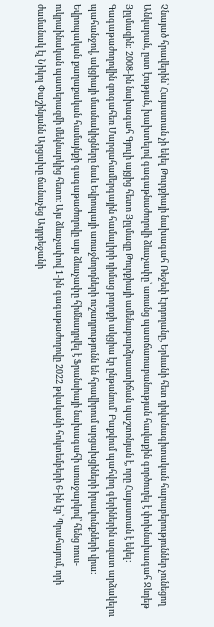Չնայած հրավերին՝ Հայաստան չի եկել Թուրքիայի նախագահ Ռեջեփ Էրդողանը, Երևանի հետ դիվանագիտական հարաբերություններ չունեցող Անկարան, ըստ էության, խախտելով գագաթնաժողովի ձևաչափը՝ առանց պատճառաբանության հավաքին գործուղել է փոխնախագահ Ջևդեթ Յըլմազին: 2008-ին նախագահ Գյուլի այցից հետո Յըլմազը Թուրքիայի ամենաբարձրաստիճան պաշտոնյան է, որը Հայաստան է եկել: Գագաթաժողովին զուգահեռ Մարզահամերգային համալիրի դիմաց բողոքի ակցիա էր ընթանում՝ Բաքվում պահվող գերիներին ազատ արձակելու պահանջով, ակցիայի մասնակիցները նաև Եվրոպայի առաջնորդների ուշադրությունն են հրավիրում արցախցիների իրավունքների վրա: Եվրոպական քաղաքական համայնքի գագաթաժողովը այս ձևաչափը հիմնադրվել է Ֆրանսիայի նախագահի առաջարկով՝ հենց ռուս-ուկրաինական պատերազմի մեկնարկից հետո։ Այս ձևաչափով 1-ին գագաթաժողովը 2022 թվականի հոկտեմբերի 6-ին էր՝ Պրահայում, որի ժամանակ էլ Նիկոլ Փաշինյանն Արցախը ճանաչեց Ադրբեջանի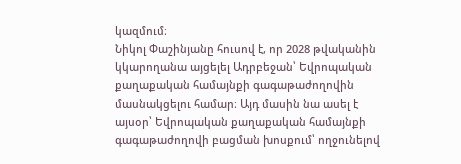կազմում։
Նիկոլ Փաշինյանը հուսով է, որ 2028 թվականին կկարողանա այցելել Ադրբեջան՝ Եվրոպական քաղաքական համայնքի գագաթաժողովին մասնակցելու համար։ Այդ մասին նա ասել է այսօր՝ Եվրոպական քաղաքական համայնքի գագաթաժողովի բացման խոսքում՝ ողջունելով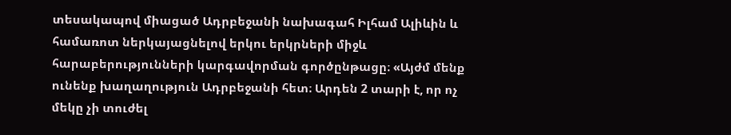տեսակապով միացած Ադրբեջանի նախագահ Իլհամ Ալիևին և համառոտ ներկայացնելով երկու երկրների միջև հարաբերությունների կարգավորման գործընթացը։ «Այժմ մենք ունենք խաղաղություն Ադրբեջանի հետ։ Արդեն 2 տարի է, որ ոչ մեկը չի տուժել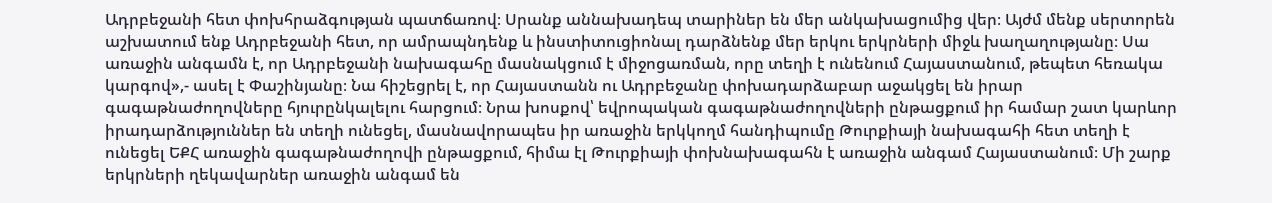Ադրբեջանի հետ փոխհրաձգության պատճառով։ Սրանք աննախադեպ տարիներ են մեր անկախացումից վեր։ Այժմ մենք սերտորեն աշխատում ենք Ադրբեջանի հետ, որ ամրապնդենք և ինստիտուցիոնալ դարձնենք մեր երկու երկրների միջև խաղաղությանը։ Սա առաջին անգամն է, որ Ադրբեջանի նախագահը մասնակցում է միջոցառման, որը տեղի է ունենում Հայաստանում, թեպետ հեռակա կարգով»,- ասել է Փաշինյանը։ Նա հիշեցրել է, որ Հայաստանն ու Ադրբեջանը փոխադարձաբար աջակցել են իրար գագաթնաժողովները հյուրընկալելու հարցում։ Նրա խոսքով՝ եվրոպական գագաթնաժողովների ընթացքում իր համար շատ կարևոր իրադարձություններ են տեղի ունեցել, մասնավորապես իր առաջին երկկողմ հանդիպումը Թուրքիայի նախագահի հետ տեղի է ունեցել ԵՔՀ առաջին գագաթնաժողովի ընթացքում, հիմա էլ Թուրքիայի փոխնախագահն է առաջին անգամ Հայաստանում։ Մի շարք երկրների ղեկավարներ առաջին անգամ են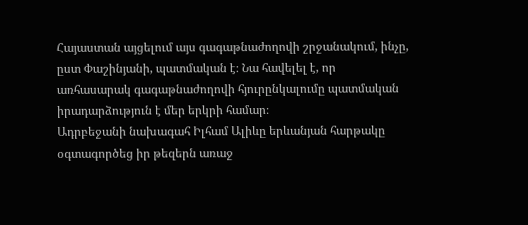Հայաստան այցելում այս գագաթնաժողովի շրջանակում, ինչը, ըստ Փաշինյանի, պատմական է։ Նա հավելել է, որ առհասարակ գագաթնաժողովի հյուրընկալումը պատմական իրադարձություն է մեր երկրի համար։
Ադրբեջանի նախագահ Իլհամ Ալիևը երևանյան հարթակը օգտագործեց իր թեզերն առաջ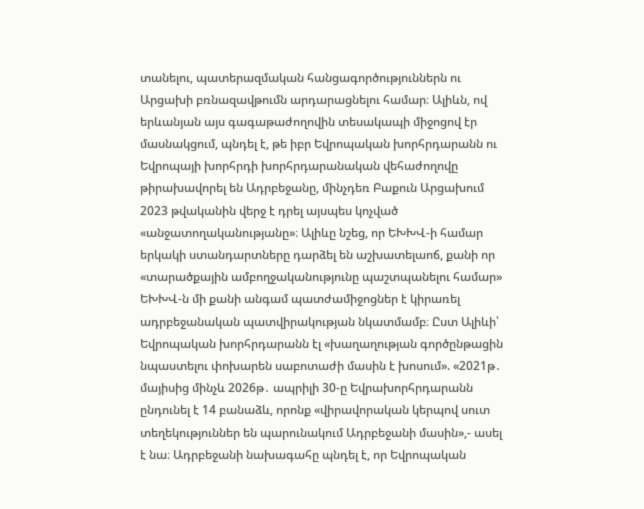տանելու, պատերազմական հանցագործություններն ու Արցախի բռնազավթումն արդարացնելու համար։ Ալիևն, ով երևանյան այս գագաթաժողովին տեսակապի միջոցով էր մասնակցում, պնդել է, թե իբր Եվրոպական խորհրդարանն ու Եվրոպայի խորհրդի խորհրդարանական վեհաժողովը թիրախավորել են Ադրբեջանը, մինչդեռ Բաքուն Արցախում 2023 թվականին վերջ է դրել այսպես կոչված «անջատողականությանը»։ Ալիևը նշեց, որ ԵԽԽՎ-ի համար երկակի ստանդարտները դարձել են աշխատելաոճ, քանի որ «տարածքային ամբողջականությունը պաշտպանելու համար» ԵԽԽՎ-ն մի քանի անգամ պատժամիջոցներ է կիրառել ադրբեջանական պատվիրակության նկատմամբ։ Ըստ Ալիևի՝ Եվրոպական խորհրդարանն էլ «խաղաղության գործընթացին նպաստելու փոխարեն սաբոտաժի մասին է խոսում». «2021թ․ մայիսից մինչև 2026թ․ ապրիլի 30-ը Եվրախորհրդարանն ընդունել է 14 բանաձև, որոնք «վիրավորական կերպով սուտ տեղեկություններ են պարունակում Ադրբեջանի մասին»,- ասել է նա։ Ադրբեջանի նախագահը պնդել է, որ Եվրոպական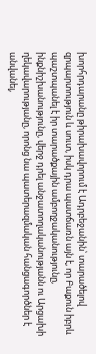խորհրդարանը թիրախավորում է Ադրբեջանին՝ տարածելով զրպարտություն և սուտ, իսկ դրա պատճառն այն է, որ Բաքուն իբրև պաշտպանել է իր տարածքային ամբողջականությունը, ինքնիշխանությունը, վերջ դրել անջատողականությանն ու Արցախի ղեկավարությանը, որոնց նա պատերազմական հանցագործներ է անվանել,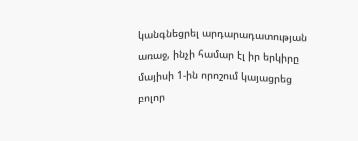կանգնեցրել արդարադատության առաջ, ինչի համար էլ իր երկիրը մայիսի 1-ին որոշում կայացրեց բոլոր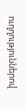ուղղություններով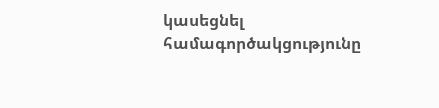կասեցնել համագործակցությունը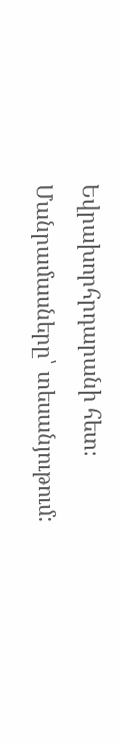Եվրախորհրդարանի հետ։
Մանրամասները՝ տեսանյութում: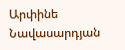Արփինե Նավասարդյան